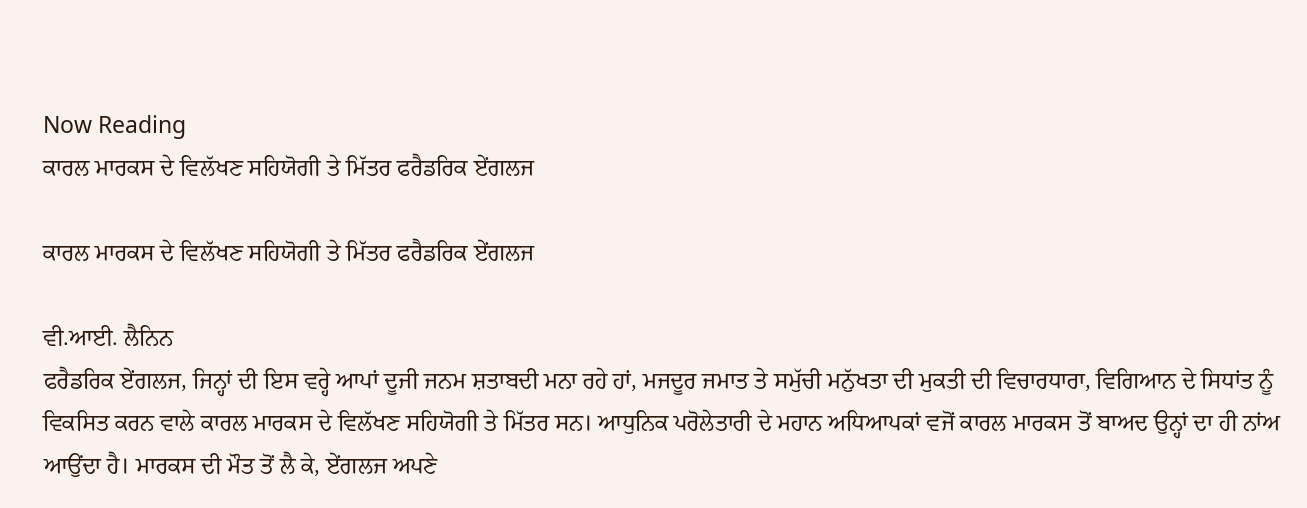Now Reading
ਕਾਰਲ ਮਾਰਕਸ ਦੇ ਵਿਲੱਖਣ ਸਹਿਯੋਗੀ ਤੇ ਮਿੱਤਰ ਫਰੈਡਰਿਕ ਏਂਗਲਜ

ਕਾਰਲ ਮਾਰਕਸ ਦੇ ਵਿਲੱਖਣ ਸਹਿਯੋਗੀ ਤੇ ਮਿੱਤਰ ਫਰੈਡਰਿਕ ਏਂਗਲਜ

ਵੀ.ਆਈ. ਲੈਨਿਨ
ਫਰੈਡਰਿਕ ਏਂਗਲਜ, ਜਿਨ੍ਹਾਂ ਦੀ ਇਸ ਵਰ੍ਹੇ ਆਪਾਂ ਦੂਜੀ ਜਨਮ ਸ਼ਤਾਬਦੀ ਮਨਾ ਰਹੇ ਹਾਂ, ਮਜਦੂਰ ਜਮਾਤ ਤੇ ਸਮੁੱਚੀ ਮਨੁੱਖਤਾ ਦੀ ਮੁਕਤੀ ਦੀ ਵਿਚਾਰਧਾਰਾ, ਵਿਗਿਆਨ ਦੇ ਸਿਧਾਂਤ ਨੂੰ ਵਿਕਸਿਤ ਕਰਨ ਵਾਲੇ ਕਾਰਲ ਮਾਰਕਸ ਦੇ ਵਿਲੱਖਣ ਸਹਿਯੋਗੀ ਤੇ ਮਿੱਤਰ ਸਨ। ਆਧੁਨਿਕ ਪਰੋਲੇਤਾਰੀ ਦੇ ਮਹਾਨ ਅਧਿਆਪਕਾਂ ਵਜੋਂ ਕਾਰਲ ਮਾਰਕਸ ਤੋਂ ਬਾਅਦ ਉਨ੍ਹਾਂ ਦਾ ਹੀ ਨਾਂਅ ਆਉਂਦਾ ਹੈ। ਮਾਰਕਸ ਦੀ ਮੌਤ ਤੋਂ ਲੈ ਕੇ, ਏਂਗਲਜ ਅਪਣੇ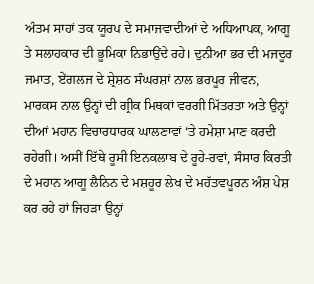ਅੰਤਮ ਸਾਹਾਂ ਤਕ ਯੂਰਪ ਦੇ ਸਮਾਜਵਾਦੀਆਂ ਦੇ ਅਧਿਆਪਕ, ਆਗੂ ਤੇ ਸਲਾਹਕਾਰ ਦੀ ਭੂਮਿਕਾ ਨਿਭਾਉਂਦੇ ਰਹੇ। ਦੁਨੀਆ ਭਰ ਦੀ ਮਜਦੂਰ ਜਮਾਤ, ਏਂਗਲਜ ਦੇ ਸ਼੍ਰੇਸ਼ਠ ਸੰਘਰਸ਼ਾਂ ਨਾਲ ਭਰਪੂਰ ਜੀਵਨ, ਮਾਰਕਸ ਨਾਲ ਉਨ੍ਹਾਂ ਦੀ ਗ੍ਰੀਕ ਮਿਥਕਾਂ ਵਰਗੀ ਮਿੱਤਰਤਾ ਅਤੇ ਉਨ੍ਹਾਂ ਦੀਆਂ ਮਹਾਨ ਵਿਚਾਰਧਾਰਕ ਘਾਲਣਾਵਾਂ ‘ਤੇ ਹਮੇਸ਼ਾ ਮਾਣ ਕਰਦੀ ਰਹੇਗੀ। ਅਸੀਂ ਇੱਥੇ ਰੂਸੀ ਇਨਕਲਾਬ ਦੇ ਰੂਹੇ-ਰਵਾਂ, ਸੰਸਾਰ ਕਿਰਤੀ ਦੇ ਮਹਾਨ ਆਗੂ ਲੈਨਿਨ ਦੇ ਮਸ਼ਹੂਰ ਲੇਖ ਦੇ ਮਹੱਤਵਪੂਰਨ ਅੰਸ਼ ਪੇਸ਼ ਕਰ ਰਹੇ ਹਾਂ ਜਿਹੜਾ ਉਨ੍ਹਾਂ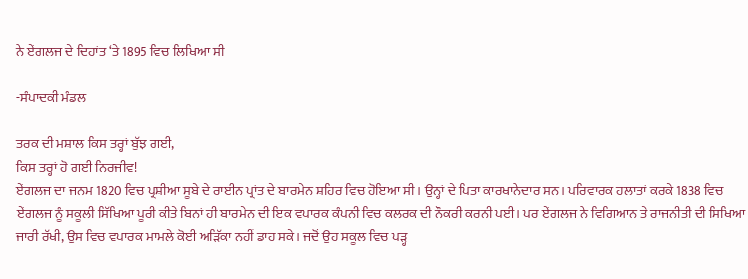ਨੇ ਏਂਗਲਜ ਦੇ ਦਿਹਾਂਤ ‘ਤੇ 1895 ਵਿਚ ਲਿਖਿਆ ਸੀ

-ਸੰਪਾਦਕੀ ਮੰਡਲ

ਤਰਕ ਦੀ ਮਸ਼ਾਲ ਕਿਸ ਤਰ੍ਹਾਂ ਬੁੱਝ ਗਈ,
ਕਿਸ ਤਰ੍ਹਾਂ ਹੋ ਗਈ ਨਿਰਜੀਵ!
ਏਂਗਲਜ ਦਾ ਜਨਮ 1820 ਵਿਚ ਪ੍ਰਸ਼ੀਆ ਸੂਬੇ ਦੇ ਰਾਈਨ ਪ੍ਰਾਂਤ ਦੇ ਬਾਰਮੇਨ ਸ਼ਹਿਰ ਵਿਚ ਹੋਇਆ ਸੀ। ਉਨ੍ਹਾਂ ਦੇ ਪਿਤਾ ਕਾਰਖਾਨੇਦਾਰ ਸਨ। ਪਰਿਵਾਰਕ ਹਲਾਤਾਂ ਕਰਕੇ 1838 ਵਿਚ ਏਂਗਲਜ ਨੂੰ ਸਕੂਲੀ ਸਿੱਖਿਆ ਪੂਰੀ ਕੀਤੇ ਬਿਨਾਂ ਹੀ ਬਾਰਮੇਨ ਦੀ ਇਕ ਵਪਾਰਕ ਕੰਪਨੀ ਵਿਚ ਕਲਰਕ ਦੀ ਨੌਕਰੀ ਕਰਨੀ ਪਈ। ਪਰ ਏਂਗਲਜ ਨੇ ਵਿਗਿਆਨ ਤੇ ਰਾਜਨੀਤੀ ਦੀ ਸਿਖਿਆ ਜਾਰੀ ਰੱਖੀ, ਉਸ ਵਿਚ ਵਪਾਰਕ ਮਾਮਲੇ ਕੋਈ ਅੜਿੱਕਾ ਨਹੀਂ ਡਾਹ ਸਕੇ। ਜਦੋਂ ਉਹ ਸਕੂਲ ਵਿਚ ਪੜ੍ਹ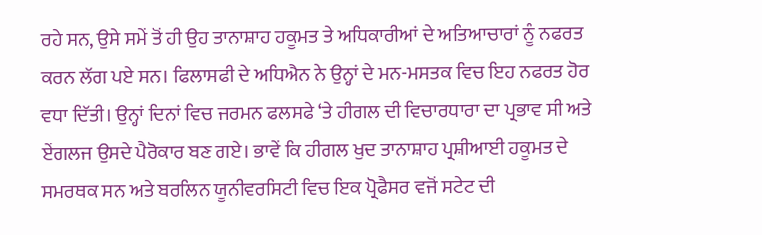ਰਹੇ ਸਨ, ਉਸੇ ਸਮੇਂ ਤੋਂ ਹੀ ਉਹ ਤਾਨਾਸ਼ਾਹ ਹਕੂਮਤ ਤੇ ਅਧਿਕਾਰੀਆਂ ਦੇ ਅਤਿਆਚਾਰਾਂ ਨੂੰ ਨਫਰਤ ਕਰਨ ਲੱਗ ਪਏ ਸਨ। ਫਿਲਾਸਫੀ ਦੇ ਅਧਿਐਨ ਨੇ ਉਨ੍ਹਾਂ ਦੇ ਮਨ-ਮਸਤਕ ਵਿਚ ਇਹ ਨਫਰਤ ਹੋਰ ਵਧਾ ਦਿੱਤੀ। ਉਨ੍ਹਾਂ ਦਿਨਾਂ ਵਿਚ ਜਰਮਨ ਫਲਸਫੇ ‘ਤੇ ਹੀਗਲ ਦੀ ਵਿਚਾਰਧਾਰਾ ਦਾ ਪ੍ਰਭਾਵ ਸੀ ਅਤੇ ਏਂਗਲਜ ਉਸਦੇ ਪੈਰੋਕਾਰ ਬਣ ਗਏ। ਭਾਵੇਂ ਕਿ ਹੀਗਲ ਖੁਦ ਤਾਨਾਸ਼ਾਹ ਪ੍ਰਸ਼ੀਆਈ ਹਕੂਮਤ ਦੇ ਸਮਰਥਕ ਸਨ ਅਤੇ ਬਰਲਿਨ ਯੂਨੀਵਰਸਿਟੀ ਵਿਚ ਇਕ ਪ੍ਰੋਫੈਸਰ ਵਜੋਂ ਸਟੇਟ ਦੀ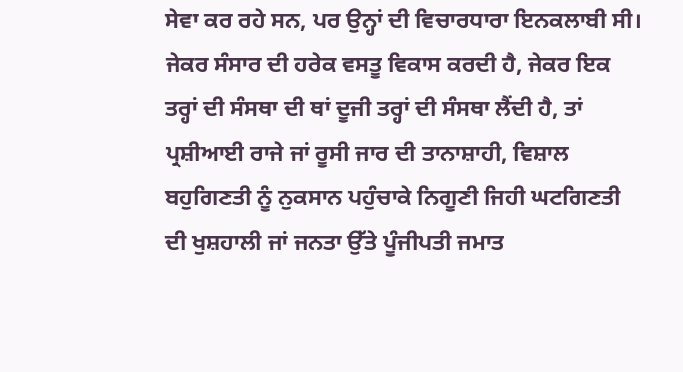ਸੇਵਾ ਕਰ ਰਹੇ ਸਨ, ਪਰ ਉਨ੍ਹਾਂ ਦੀ ਵਿਚਾਰਧਾਰਾ ਇਨਕਲਾਬੀ ਸੀ। ਜੇਕਰ ਸੰਸਾਰ ਦੀ ਹਰੇਕ ਵਸਤੂ ਵਿਕਾਸ ਕਰਦੀ ਹੈ, ਜੇਕਰ ਇਕ ਤਰ੍ਹਾਂ ਦੀ ਸੰਸਥਾ ਦੀ ਥਾਂ ਦੂਜੀ ਤਰ੍ਹਾਂ ਦੀ ਸੰਸਥਾ ਲੈਂਦੀ ਹੈ, ਤਾਂ ਪ੍ਰਸ਼ੀਆਈ ਰਾਜੇ ਜਾਂ ਰੂਸੀ ਜਾਰ ਦੀ ਤਾਨਾਸ਼ਾਹੀ, ਵਿਸ਼ਾਲ ਬਹੁਗਿਣਤੀ ਨੂੰ ਨੁਕਸਾਨ ਪਹੁੰਚਾਕੇ ਨਿਗੂਣੀ ਜਿਹੀ ਘਟਗਿਣਤੀ ਦੀ ਖੁਸ਼ਹਾਲੀ ਜਾਂ ਜਨਤਾ ਉੱਤੇ ਪੂੰਜੀਪਤੀ ਜਮਾਤ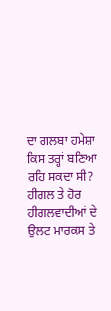ਦਾ ਗਲਬਾ ਹਮੇਸ਼ਾ ਕਿਸ ਤਰ੍ਹਾਂ ਬਣਿਆ ਰਹਿ ਸਕਦਾ ਸੀ? ਹੀਗਲ ਤੇ ਹੋਰ ਹੀਗਲਵਾਦੀਆਂ ਦੇ ਉਲਟ ਮਾਰਕਸ ਤੇ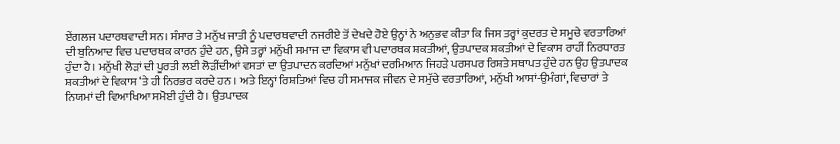ਏਂਗਲਜ ਪਦਾਰਥਵਾਦੀ ਸਨ। ਸੰਸਾਰ ਤੇ ਮਨੁੱਖ ਜਾਤੀ ਨੂੰ ਪਦਾਰਥਵਾਦੀ ਨਜਰੀਏ ਤੋਂ ਦੇਖਦੇ ਹੋਏ ਉਨ੍ਹਾਂ ਨੇ ਅਨੁਭਵ ਕੀਤਾ ਕਿ ਜਿਸ ਤਰ੍ਹਾਂ ਕੁਦਰਤ ਦੇ ਸਮੂਚੇ ਵਰਤਾਰਿਆਂ ਦੀ ਬੁਨਿਆਦ ਵਿਚ ਪਦਾਰਥਕ ਕਾਰਨ ਹੁੰਦੇ ਹਨ, ਉਸੇ ਤਰ੍ਹਾਂ ਮਨੁੱਖੀ ਸਮਾਜ ਦਾ ਵਿਕਾਸ ਵੀ ਪਦਾਰਥਕ ਸ਼ਕਤੀਆਂ, ਉਤਪਾਦਕ ਸ਼ਕਤੀਆਂ ਦੇ ਵਿਕਾਸ ਰਾਹੀਂ ਨਿਰਧਾਰਤ ਹੁੰਦਾ ਹੈ। ਮਨੁੱਖੀ ਲੋੜਾਂ ਦੀ ਪੂਰਤੀ ਲਈ ਲੋੜੀਂਦੀਆਂ ਵਸਤਾਂ ਦਾ ਉਤਪਾਦਨ ਕਰਦਿਆਂ ਮਨੁੱਖਾਂ ਦਰਮਿਆਨ ਜਿਹੜੇ ਪਰਸਪਰ ਰਿਸ਼ਤੇ ਸਥਾਪਤ ਹੁੰਦੇ ਹਨ ਉਹ ਉਤਪਾਦਕ ਸ਼ਕਤੀਆਂ ਦੇ ਵਿਕਾਸ ‘ਤੇ ਹੀ ਨਿਰਭਰ ਕਰਦੇ ਹਨ । ਅਤੇ ਇਨ੍ਹਾਂ ਰਿਸ਼ਤਿਆਂ ਵਿਚ ਹੀ ਸਮਾਜਕ ਜੀਵਨ ਦੇ ਸਮੁੱਚੇ ਵਰਤਾਰਿਆਂ, ਮਨੁੱਖੀ ਆਸਾਂ-ਉਮੰਗਾਂ, ਵਿਚਾਰਾਂ ਤੇ ਨਿਯਮਾਂ ਦੀ ਵਿਆਖਿਆ ਸਮੋਈ ਹੁੰਦੀ ਹੈ। ਉਤਪਾਦਕ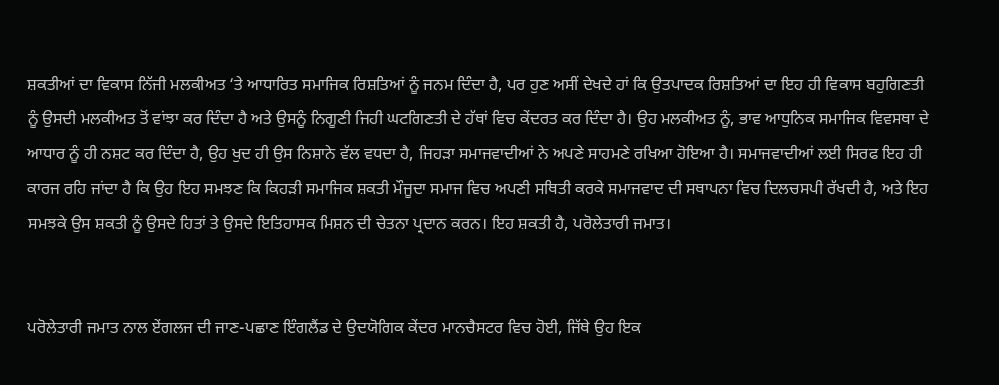ਸ਼ਕਤੀਆਂ ਦਾ ਵਿਕਾਸ ਨਿੱਜੀ ਮਲਕੀਅਤ ‘ਤੇ ਆਧਾਰਿਤ ਸਮਾਜਿਕ ਰਿਸ਼ਤਿਆਂ ਨੂੰ ਜਨਮ ਦਿੰਦਾ ਹੈ, ਪਰ ਹੁਣ ਅਸੀਂ ਦੇਖਦੇ ਹਾਂ ਕਿ ਉਤਪਾਦਕ ਰਿਸ਼ਤਿਆਂ ਦਾ ਇਹ ਹੀ ਵਿਕਾਸ ਬਹੁਗਿਣਤੀ ਨੂੰ ਉਸਦੀ ਮਲਕੀਅਤ ਤੋਂ ਵਾਂਝਾ ਕਰ ਦਿੰਦਾ ਹੈ ਅਤੇ ਉਸਨੂੰ ਨਿਗੂਣੀ ਜਿਹੀ ਘਟਗਿਣਤੀ ਦੇ ਹੱਥਾਂ ਵਿਚ ਕੇਂਦਰਤ ਕਰ ਦਿੰਦਾ ਹੈ। ਉਹ ਮਲਕੀਅਤ ਨੂੰ, ਭਾਵ ਆਧੁਨਿਕ ਸਮਾਜਿਕ ਵਿਵਸਥਾ ਦੇ ਆਧਾਰ ਨੂੰ ਹੀ ਨਸ਼ਟ ਕਰ ਦਿੰਦਾ ਹੈ, ਉਹ ਖੁਦ ਹੀ ਉਸ ਨਿਸ਼ਾਨੇ ਵੱਲ ਵਧਦਾ ਹੈ, ਜਿਹੜਾ ਸਮਾਜਵਾਦੀਆਂ ਨੇ ਅਪਣੇ ਸਾਹਮਣੇ ਰਖਿਆ ਹੋਇਆ ਹੈ। ਸਮਾਜਵਾਦੀਆਂ ਲਈ ਸਿਰਫ ਇਹ ਹੀ ਕਾਰਜ ਰਹਿ ਜਾਂਦਾ ਹੈ ਕਿ ਉਹ ਇਹ ਸਮਝਣ ਕਿ ਕਿਹੜੀ ਸਮਾਜਿਕ ਸ਼ਕਤੀ ਮੌਜੂਦਾ ਸਮਾਜ ਵਿਚ ਅਪਣੀ ਸਥਿਤੀ ਕਰਕੇ ਸਮਾਜਵਾਦ ਦੀ ਸਥਾਪਨਾ ਵਿਚ ਦਿਲਚਸਪੀ ਰੱਖਦੀ ਹੈ, ਅਤੇ ਇਹ ਸਮਝਕੇ ਉਸ ਸ਼ਕਤੀ ਨੂੰ ਉਸਦੇ ਹਿਤਾਂ ਤੇ ਉਸਦੇ ਇਤਿਹਾਸਕ ਮਿਸ਼ਨ ਦੀ ਚੇਤਨਾ ਪ੍ਰਦਾਨ ਕਰਨ। ਇਹ ਸ਼ਕਤੀ ਹੈ, ਪਰੋਲੇਤਾਰੀ ਜਮਾਤ।


ਪਰੋਲੇਤਾਰੀ ਜਮਾਤ ਨਾਲ ਏਂਗਲਜ ਦੀ ਜਾਣ-ਪਛਾਣ ਇੰਗਲੈਂਡ ਦੇ ਉਦਯੋਗਿਕ ਕੇਂਦਰ ਮਾਨਚੈਸਟਰ ਵਿਚ ਹੋਈ, ਜਿੱਥੇ ਉਹ ਇਕ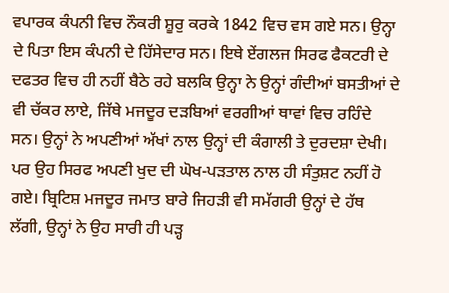ਵਪਾਰਕ ਕੰਪਨੀ ਵਿਚ ਨੌਕਰੀ ਸ਼ੂਰੁ ਕਰਕੇ 1842 ਵਿਚ ਵਸ ਗਏ ਸਨ। ਉਨ੍ਹਾ ਦੇ ਪਿਤਾ ਇਸ ਕੰਪਨੀ ਦੇ ਹਿੱਸੇਦਾਰ ਸਨ। ਇਥੇ ਏਂਗਲਜ ਸਿਰਫ ਫੈਕਟਰੀ ਦੇ ਦਫਤਰ ਵਿਚ ਹੀ ਨਹੀਂ ਬੈਠੇ ਰਹੇ ਬਲਕਿ ਉਨ੍ਹਾ ਨੇ ਉਨ੍ਹਾਂ ਗੰਦੀਆਂ ਬਸਤੀਆਂ ਦੇ ਵੀ ਚੱਕਰ ਲਾਏ, ਜਿੱਥੇ ਮਜਦੂਰ ਦੜਬਿਆਂ ਵਰਗੀਆਂ ਥਾਵਾਂ ਵਿਚ ਰਹਿੰਦੇ ਸਨ। ਉਨ੍ਹਾਂ ਨੇ ਅਪਣੀਆਂ ਅੱਖਾਂ ਨਾਲ ਉਨ੍ਹਾਂ ਦੀ ਕੰਗਾਲੀ ਤੇ ਦੁਰਦਸ਼ਾ ਦੇਖੀ। ਪਰ ਉਹ ਸਿਰਫ ਅਪਣੀ ਖੁਦ ਦੀ ਘੋਖ-ਪੜਤਾਲ ਨਾਲ ਹੀ ਸੰਤੁਸ਼ਟ ਨਹੀਂ ਹੋ ਗਏ। ਬ੍ਰਿਟਿਸ਼ ਮਜਦੂਰ ਜਮਾਤ ਬਾਰੇ ਜਿਹੜੀ ਵੀ ਸਮੱਗਰੀ ਉਨ੍ਹਾਂ ਦੇ ਹੱਥ ਲੱਗੀ, ਉਨ੍ਹਾਂ ਨੇ ਉਹ ਸਾਰੀ ਹੀ ਪੜ੍ਹ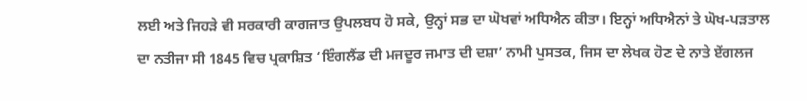ਲਈ ਅਤੇ ਜਿਹੜੇ ਵੀ ਸਰਕਾਰੀ ਕਾਗਜਾਤ ਉਪਲਬਧ ਹੋ ਸਕੇ, ਉਨ੍ਹਾਂ ਸਭ ਦਾ ਘੋਖਵਾਂ ਅਧਿਐਨ ਕੀਤਾ। ਇਨ੍ਹਾਂ ਅਧਿਐਨਾਂ ਤੇ ਘੋਖ-ਪੜਤਾਲ ਦਾ ਨਤੀਜਾ ਸੀ 1845 ਵਿਚ ਪ੍ਰਕਾਸ਼ਿਤ ‘ਇੰਗਲੈਂਡ ਦੀ ਮਜਦੂਰ ਜਮਾਤ ਦੀ ਦਸ਼ਾ’ ਨਾਮੀ ਪੁਸਤਕ, ਜਿਸ ਦਾ ਲੇਖਕ ਹੋਣ ਦੇ ਨਾਤੇ ਏਂਗਲਜ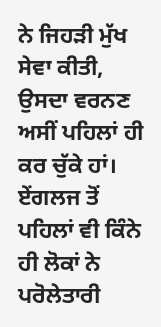ਨੇ ਜਿਹੜੀ ਮੁੱਖ ਸੇਵਾ ਕੀਤੀ, ਉਸਦਾ ਵਰਨਣ ਅਸੀਂ ਪਹਿਲਾਂ ਹੀ ਕਰ ਚੁੱਕੇ ਹਾਂ। ਏਂਗਲਜ ਤੋਂ ਪਹਿਲਾਂ ਵੀ ਕਿੰਨੇ ਹੀ ਲੋਕਾਂ ਨੇ ਪਰੋਲੇਤਾਰੀ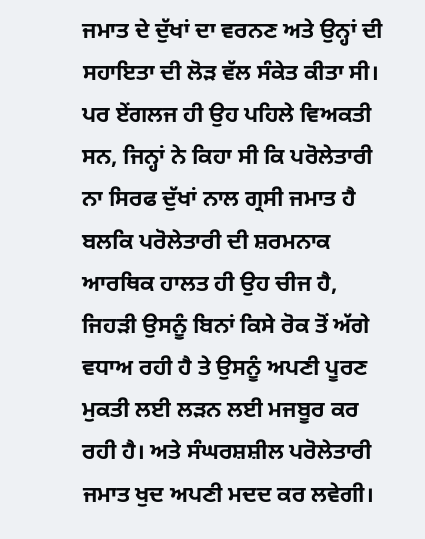ਜਮਾਤ ਦੇ ਦੁੱਖਾਂ ਦਾ ਵਰਨਣ ਅਤੇ ਉਨ੍ਹਾਂ ਦੀ ਸਹਾਇਤਾ ਦੀ ਲੋੜ ਵੱਲ ਸੰਕੇਤ ਕੀਤਾ ਸੀ। ਪਰ ਏਂਗਲਜ ਹੀ ਉਹ ਪਹਿਲੇ ਵਿਅਕਤੀ ਸਨ, ਜਿਨ੍ਹਾਂ ਨੇ ਕਿਹਾ ਸੀ ਕਿ ਪਰੋਲੇਤਾਰੀ ਨਾ ਸਿਰਫ ਦੁੱਖਾਂ ਨਾਲ ਗ੍ਰਸੀ ਜਮਾਤ ਹੈ ਬਲਕਿ ਪਰੋਲੇਤਾਰੀ ਦੀ ਸ਼ਰਮਨਾਕ ਆਰਥਿਕ ਹਾਲਤ ਹੀ ਉਹ ਚੀਜ ਹੈ, ਜਿਹੜੀ ਉਸਨੂੰ ਬਿਨਾਂ ਕਿਸੇ ਰੋਕ ਤੋਂ ਅੱਗੇ ਵਧਾਅ ਰਹੀ ਹੈ ਤੇ ਉਸਨੂੰ ਅਪਣੀ ਪੂਰਣ ਮੁਕਤੀ ਲਈ ਲੜਨ ਲਈ ਮਜਬੂਰ ਕਰ ਰਹੀ ਹੈ। ਅਤੇ ਸੰਘਰਸ਼ਸ਼ੀਲ ਪਰੋਲੇਤਾਰੀ ਜਮਾਤ ਖੁਦ ਅਪਣੀ ਮਦਦ ਕਰ ਲਵੇਗੀ।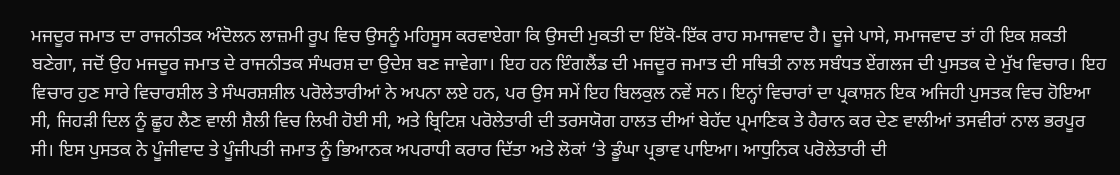ਮਜਦੂਰ ਜਮਾਤ ਦਾ ਰਾਜਨੀਤਕ ਅੰਦੋਲਨ ਲਾਜ਼ਮੀ ਰੂਪ ਵਿਚ ਉਸਨੂੰ ਮਹਿਸੂਸ ਕਰਵਾਏਗਾ ਕਿ ਉਸਦੀ ਮੁਕਤੀ ਦਾ ਇੱਕੋ-ਇੱਕ ਰਾਹ ਸਮਾਜਵਾਦ ਹੈ। ਦੂਜੇ ਪਾਸੇ, ਸਮਾਜਵਾਦ ਤਾਂ ਹੀ ਇਕ ਸ਼ਕਤੀ ਬਣੇਗਾ, ਜਦੋਂ ਉਹ ਮਜਦੂਰ ਜਮਾਤ ਦੇ ਰਾਜਨੀਤਕ ਸੰਘਰਸ਼ ਦਾ ਉਦੇਸ਼ ਬਣ ਜਾਵੇਗਾ। ਇਹ ਹਨ ਇੰਗਲੈਂਡ ਦੀ ਮਜਦੂਰ ਜਮਾਤ ਦੀ ਸਥਿਤੀ ਨਾਲ ਸਬੰਧਤ ਏਂਗਲਜ ਦੀ ਪੁਸਤਕ ਦੇ ਮੁੱਖ ਵਿਚਾਰ। ਇਹ ਵਿਚਾਰ ਹੁਣ ਸਾਰੇ ਵਿਚਾਰਸ਼ੀਲ ਤੇ ਸੰਘਰਸ਼ਸ਼ੀਲ ਪਰੋਲੇਤਾਰੀਆਂ ਨੇ ਅਪਨਾ ਲਏ ਹਨ, ਪਰ ਉਸ ਸਮੇਂ ਇਹ ਬਿਲਕੁਲ ਨਵੇਂ ਸਨ। ਇਨ੍ਹਾਂ ਵਿਚਾਰਾਂ ਦਾ ਪ੍ਰਕਾਸ਼ਨ ਇਕ ਅਜਿਹੀ ਪੁਸਤਕ ਵਿਚ ਹੋਇਆ ਸੀ, ਜਿਹੜੀ ਦਿਲ ਨੂੰ ਛੂਹ ਲੈਣ ਵਾਲੀ ਸ਼ੈਲੀ ਵਿਚ ਲਿਖੀ ਹੋਈ ਸੀ, ਅਤੇ ਬ੍ਰਿਟਿਸ਼ ਪਰੋਲੇਤਾਰੀ ਦੀ ਤਰਸਯੋਗ ਹਾਲਤ ਦੀਆਂ ਬੇਹੱਦ ਪ੍ਰਮਾਣਿਕ ਤੇ ਹੈਰਾਨ ਕਰ ਦੇਣ ਵਾਲੀਆਂ ਤਸਵੀਰਾਂ ਨਾਲ ਭਰਪੂਰ ਸੀ। ਇਸ ਪੁਸਤਕ ਨੇ ਪੂੰਜੀਵਾਦ ਤੇ ਪੂੰਜੀਪਤੀ ਜਮਾਤ ਨੂੰ ਭਿਆਨਕ ਅਪਰਾਧੀ ਕਰਾਰ ਦਿੱਤਾ ਅਤੇ ਲੋਕਾਂ ‘ਤੇ ਡੂੰਘਾ ਪ੍ਰਭਾਵ ਪਾਇਆ। ਆਧੁਨਿਕ ਪਰੋਲੇਤਾਰੀ ਦੀ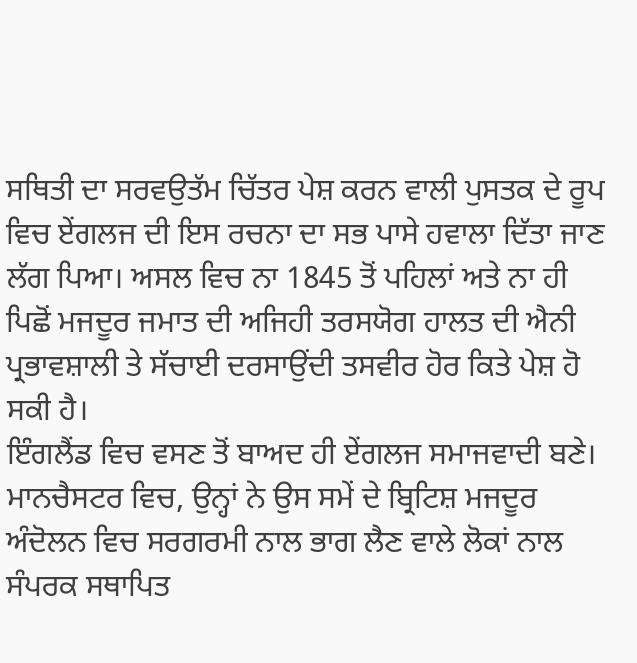ਸਥਿਤੀ ਦਾ ਸਰਵਉਤੱਮ ਚਿੱਤਰ ਪੇਸ਼ ਕਰਨ ਵਾਲੀ ਪੁਸਤਕ ਦੇ ਰੂਪ ਵਿਚ ਏਂਗਲਜ ਦੀ ਇਸ ਰਚਨਾ ਦਾ ਸਭ ਪਾਸੇ ਹਵਾਲਾ ਦਿੱਤਾ ਜਾਣ ਲੱਗ ਪਿਆ। ਅਸਲ ਵਿਚ ਨਾ 1845 ਤੋਂ ਪਹਿਲਾਂ ਅਤੇ ਨਾ ਹੀ ਪਿਛੋਂ ਮਜਦੂਰ ਜਮਾਤ ਦੀ ਅਜਿਹੀ ਤਰਸਯੋਗ ਹਾਲਤ ਦੀ ਐਨੀ ਪ੍ਰਭਾਵਸ਼ਾਲੀ ਤੇ ਸੱਚਾਈ ਦਰਸਾਉਂਦੀ ਤਸਵੀਰ ਹੋਰ ਕਿਤੇ ਪੇਸ਼ ਹੋ ਸਕੀ ਹੈ।
ਇੰਗਲੈਂਡ ਵਿਚ ਵਸਣ ਤੋਂ ਬਾਅਦ ਹੀ ਏਂਗਲਜ ਸਮਾਜਵਾਦੀ ਬਣੇ। ਮਾਨਚੈਸਟਰ ਵਿਚ, ਉਨ੍ਹਾਂ ਨੇ ਉਸ ਸਮੇਂ ਦੇ ਬ੍ਰਿਟਿਸ਼ ਮਜਦੂਰ ਅੰਦੋਲਨ ਵਿਚ ਸਰਗਰਮੀ ਨਾਲ ਭਾਗ ਲੈਣ ਵਾਲੇ ਲੋਕਾਂ ਨਾਲ ਸੰਪਰਕ ਸਥਾਪਿਤ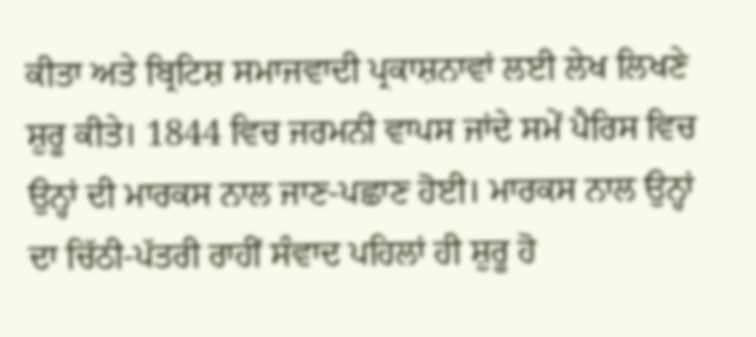ਕੀਤਾ ਅਤੇ ਬ੍ਰਿਟਿਸ਼ ਸਮਾਜਵਾਦੀ ਪ੍ਰਕਾਸ਼ਨਾਵਾਂ ਲਈ ਲੇਖ ਲਿਖਣੇ ਸ਼ੁਰੂ ਕੀਤੇ। 1844 ਵਿਚ ਜਰਮਨੀ ਵਾਪਸ ਜਾਂਦੇ ਸਮੇਂ ਪੈਰਿਸ ਵਿਚ ਉਨ੍ਹਾਂ ਦੀ ਮਾਰਕਸ ਨਾਲ ਜਾਣ-ਪਛਾਣ ਹੋਈ। ਮਾਰਕਸ ਨਾਲ ਉਨ੍ਹਾਂ ਦਾ ਚਿੱਠੀ-ਪੱਤਰੀ ਰਾਹੀਂ ਸੰਵਾਦ ਪਹਿਲਾਂ ਹੀ ਸ਼ੁਰੂ ਹੋ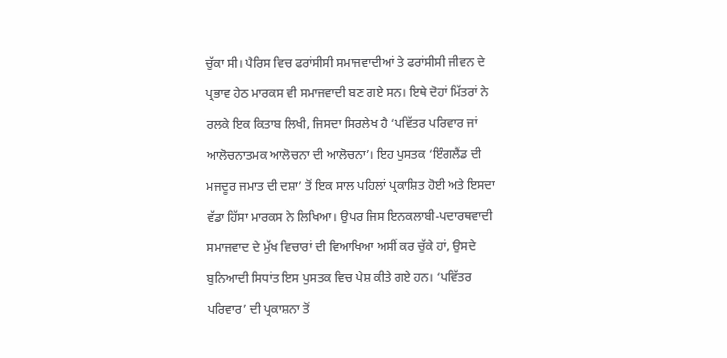ਚੁੱਕਾ ਸੀ। ਪੈਰਿਸ ਵਿਚ ਫਰਾਂਸੀਸੀ ਸਮਾਜਵਾਦੀਆਂ ਤੇ ਫਰਾਂਸੀਸੀ ਜੀਵਨ ਦੇ ਪ੍ਰਭਾਵ ਹੇਠ ਮਾਰਕਸ ਵੀ ਸਮਾਜਵਾਦੀ ਬਣ ਗਏ ਸਨ। ਇਥੇ ਦੋਹਾਂ ਮਿੱਤਰਾਂ ਨੇ ਰਲਕੇ ਇਕ ਕਿਤਾਬ ਲਿਖੀ, ਜਿਸਦਾ ਸਿਰਲੇਖ ਹੈ ‘ਪਵਿੱਤਰ ਪਰਿਵਾਰ ਜਾਂ ਆਲੋਚਨਾਤਮਕ ਆਲੋਚਨਾ ਦੀ ਆਲੋਚਨਾ’। ਇਹ ਪੁਸਤਕ ‘ਇੰਗਲੈਂਡ ਦੀ ਮਜਦੂਰ ਜਮਾਤ ਦੀ ਦਸ਼ਾ’ ਤੋਂ ਇਕ ਸਾਲ ਪਹਿਲਾਂ ਪ੍ਰਕਾਸ਼ਿਤ ਹੋਈ ਅਤੇ ਇਸਦਾ ਵੱਡਾ ਹਿੱਸਾ ਮਾਰਕਸ ਨੇ ਲਿਖਿਆ। ਉਪਰ ਜਿਸ ਇਨਕਲਾਬੀ-ਪਦਾਰਥਵਾਦੀ ਸਮਾਜਵਾਦ ਦੇ ਮੁੱਖ ਵਿਚਾਰਾਂ ਦੀ ਵਿਆਖਿਆ ਅਸੀਂ ਕਰ ਚੁੱਕੇ ਹਾਂ, ਉਸਦੇ ਬੁਨਿਆਦੀ ਸਿਧਾਂਤ ਇਸ ਪੁਸਤਕ ਵਿਚ ਪੇਸ਼ ਕੀਤੇ ਗਏ ਹਨ। ‘ਪਵਿੱਤਰ ਪਰਿਵਾਰ’ ਦੀ ਪ੍ਰਕਾਸ਼ਨਾ ਤੋਂ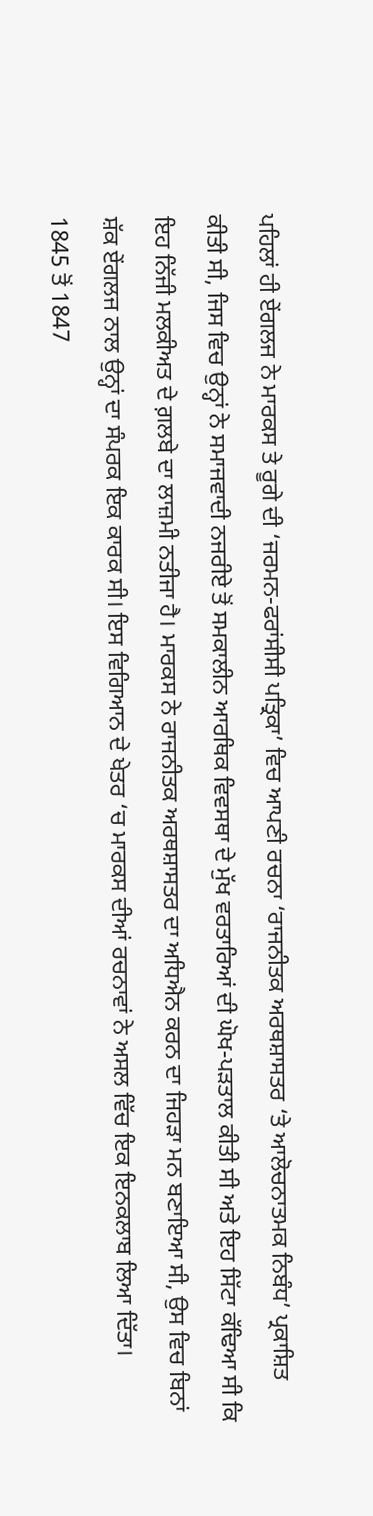ਪਹਿਲਾਂ ਹੀ ਏਂਗਲਜ ਨੇ ਮਾਰਕਸ ਤੇ ਰੂਗੇ ਦੀ ‘ਜਰਮਨ-ਫਰਾਂਸੀਸੀ ਪਤ੍ਰਿਕਾ’ ਵਿਚ ਆਪਣੀ ਰਚਨਾ ‘ਰਾਜਨੀਤਕ ਅਰਥਸ਼ਾਸਤਰ ‘ਤੇ ਆਲੋਚਨਾਤਮਕ ਨਿਬੰਧ’ ਪ੍ਰਕਾਸ਼ਿਤ ਕੀਤੀ ਸੀ, ਜਿਸ ਵਿਚ ਉਨ੍ਹਾਂ ਨੇ ਸਮਾਜਵਾਦੀ ਨਜਰੀਏ ਤੋਂ ਸਮਕਾਲੀਨ ਆਰਥਿਕ ਵਿਵਸਥਾ ਦੇ ਮੁੱਖ ਵਰਤਾਰਿਆਂ ਦੀ ਘੋਖ-ਪੜਤਾਲ ਕੀਤੀ ਸੀ ਅਤੇ ਇਹ ਸਿੱਟਾ ਕੱਢਿਆ ਸੀ ਕਿ ਇਹ ਨਿੱਜੀ ਮਲਕੀਅਤ ਦੇ ਗ਼ਲਬੇ ਦਾ ਲਾਜ਼ਮੀ ਨਤੀਜਾ ਹੈ। ਮਾਰਕਸ ਨੇ ਰਾਜਨੀਤਕ ਅਰਥਸ਼ਾਸਤਰ ਦਾ ਅਧਿਐਨ ਕਰਨ ਦਾ ਜਿਹੜਾ ਮਨ ਬਣਾਇਆ ਸੀ, ਉਸ ਵਿਚ ਬਿਨਾਂ ਸ਼ੱਕ ਏਂਗਲਜ ਨਾਲ ਉਨ੍ਹਾਂ ਦਾ ਸੰਪਰਕ ਇਕ ਕਾਰਕ ਸੀ। ਇਸ ਵਿਗਿਆਨ ਦੇ ਖੇਤਰ ‘ਚ ਮਾਰਕਸ ਦੀਆਂ ਰਚਨਾਵਾਂ ਨੇ ਅਸਲ ਵਿੱਚ ਇਕ ਇਨਕਲਾਬ ਲਿਆ ਦਿੱਤਾ।
1845 ਤੋਂ 1847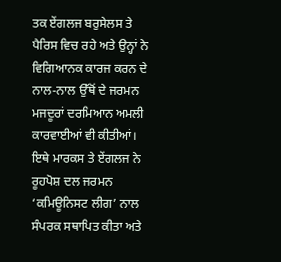ਤਕ ਏਂਗਲਜ ਬਰੁਸੇਲਸ ਤੇ ਪੈਰਿਸ ਵਿਚ ਰਹੇ ਅਤੇ ਉਨ੍ਹਾਂ ਨੇ ਵਿਗਿਆਨਕ ਕਾਰਜ ਕਰਨ ਦੇ ਨਾਲ-ਨਾਲ ਉੱਥੋਂ ਦੇ ਜਰਮਨ ਮਜਦੂਰਾਂ ਦਰਮਿਆਨ ਅਮਲੀ ਕਾਰਵਾਈਆਂ ਵੀ ਕੀਤੀਆਂ। ਇਥੇ ਮਾਰਕਸ ਤੇ ਏਂਗਲਜ ਨੇ ਰੂਹਪੋਸ਼ ਦਲ ਜਰਮਨ ‘ਕਮਿਊਨਿਸਟ ਲੀਗ’ ਨਾਲ ਸੰਪਰਕ ਸਥਾਪਿਤ ਕੀਤਾ ਅਤੇ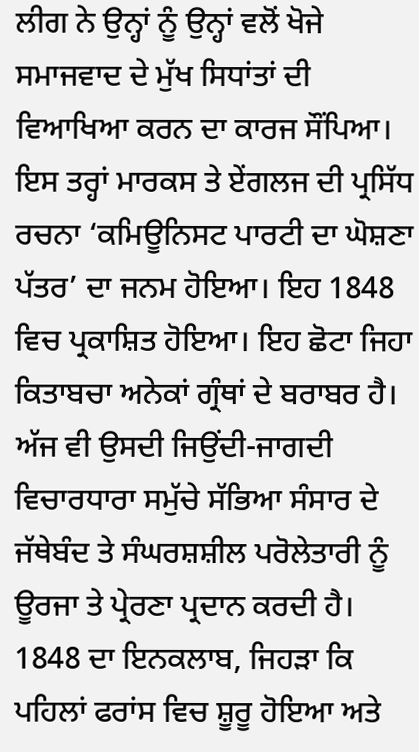ਲੀਗ ਨੇ ਉਨ੍ਹਾਂ ਨੂੰ ਉਨ੍ਹਾਂ ਵਲੋਂ ਖੋਜੇ ਸਮਾਜਵਾਦ ਦੇ ਮੁੱਖ ਸਿਧਾਂਤਾਂ ਦੀ ਵਿਆਖਿਆ ਕਰਨ ਦਾ ਕਾਰਜ ਸੌਂਪਿਆ। ਇਸ ਤਰ੍ਹਾਂ ਮਾਰਕਸ ਤੇ ਏਂਗਲਜ ਦੀ ਪ੍ਰਸਿੱਧ ਰਚਨਾ ‘ਕਮਿਊਨਿਸਟ ਪਾਰਟੀ ਦਾ ਘੋਸ਼ਣਾ ਪੱਤਰ’ ਦਾ ਜਨਮ ਹੋਇਆ। ਇਹ 1848 ਵਿਚ ਪ੍ਰਕਾਸ਼ਿਤ ਹੋਇਆ। ਇਹ ਛੋਟਾ ਜਿਹਾ ਕਿਤਾਬਚਾ ਅਨੇਕਾਂ ਗ੍ਰੰਥਾਂ ਦੇ ਬਰਾਬਰ ਹੈ। ਅੱਜ ਵੀ ਉਸਦੀ ਜਿਉਂਦੀ-ਜਾਗਦੀ ਵਿਚਾਰਧਾਰਾ ਸਮੁੱਚੇ ਸੱਭਿਆ ਸੰਸਾਰ ਦੇ ਜੱਥੇਬੰਦ ਤੇ ਸੰਘਰਸ਼ਸ਼ੀਲ ਪਰੋਲੇਤਾਰੀ ਨੂੰ ਊਰਜਾ ਤੇ ਪ੍ਰੇਰਣਾ ਪ੍ਰਦਾਨ ਕਰਦੀ ਹੈ।
1848 ਦਾ ਇਨਕਲਾਬ, ਜਿਹੜਾ ਕਿ ਪਹਿਲਾਂ ਫਰਾਂਸ ਵਿਚ ਸ਼ੂਰੂ ਹੋਇਆ ਅਤੇ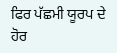ਫਿਰ ਪੱਛਮੀ ਯੂਰਪ ਦੇ ਹੋਰ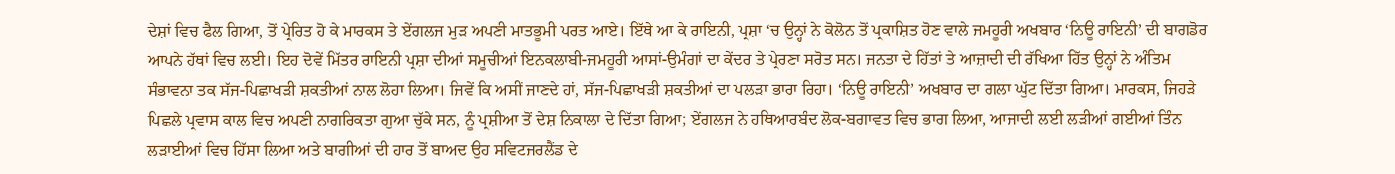ਦੇਸ਼ਾਂ ਵਿਚ ਫੈਲ ਗਿਆ, ਤੋਂ ਪ੍ਰੇਰਿਤ ਹੋ ਕੇ ਮਾਰਕਸ ਤੇ ਏਂਗਲਜ ਮੁੜ ਅਪਣੀ ਮਾਤਭੂਮੀ ਪਰਤ ਆਏ। ਇੱਥੇ ਆ ਕੇ ਰਾਇਨੀ, ਪ੍ਰਸ਼ਾ ‘ਚ ਉਨ੍ਹਾਂ ਨੇ ਕੋਲੋਨ ਤੋਂ ਪ੍ਰਕਾਸ਼ਿਤ ਹੋਣ ਵਾਲੇ ਜਮਹੂਰੀ ਅਖਬਾਰ ‘ਨਿਊ ਰਾਇਨੀ’ ਦੀ ਬਾਗਡੋਰ ਆਪਨੇ ਹੱਥਾਂ ਵਿਚ ਲਈ। ਇਹ ਦੋਵੇਂ ਮਿੱਤਰ ਰਾਇਨੀ ਪ੍ਰਸ਼ਾ ਦੀਆਂ ਸਮੂਚੀਆਂ ਇਨਕਲਾਬੀ-ਜਮਹੂਰੀ ਆਸਾਂ-ਉਮੰਗਾਂ ਦਾ ਕੇਂਦਰ ਤੇ ਪ੍ਰੇਰਣਾ ਸਰੋਤ ਸਨ। ਜਨਤਾ ਦੇ ਹਿੱਤਾਂ ਤੇ ਆਜ਼ਾਦੀ ਦੀ ਰੱਖਿਆ ਹਿੱਤ ਉਨ੍ਹਾਂ ਨੇ ਅੰਤਿਮ ਸੰਭਾਵਨਾ ਤਕ ਸੱਜ-ਪਿਛਾਖੜੀ ਸ਼ਕਤੀਆਂ ਨਾਲ ਲੋਹਾ ਲਿਆ। ਜਿਵੇਂ ਕਿ ਅਸੀਂ ਜਾਣਦੇ ਹਾਂ, ਸੱਜ-ਪਿਛਾਖੜੀ ਸ਼ਕਤੀਆਂ ਦਾ ਪਲੜਾ ਭਾਰਾ ਰਿਹਾ। ‘ਨਿਊ ਰਾਇਨੀ’ ਅਖਬਾਰ ਦਾ ਗਲਾ ਘੁੱਟ ਦਿੱਤਾ ਗਿਆ। ਮਾਰਕਸ, ਜਿਹੜੇ ਪਿਛਲੇ ਪ੍ਰਵਾਸ ਕਾਲ ਵਿਚ ਅਪਣੀ ਨਾਗਰਿਕਤਾ ਗੁਆ ਚੁੱਕੇ ਸਨ, ਨੂੰ ਪ੍ਰਸ਼ੀਆ ਤੋਂ ਦੇਸ਼ ਨਿਕਾਲਾ ਦੇ ਦਿੱਤਾ ਗਿਆ; ਏਂਗਲਜ ਨੇ ਹਥਿਆਰਬੰਦ ਲੋਕ-ਬਗਾਵਤ ਵਿਚ ਭਾਗ ਲਿਆ, ਆਜਾਦੀ ਲਈ ਲੜੀਆਂ ਗਈਆਂ ਤਿੰਨ ਲੜਾਈਆਂ ਵਿਚ ਹਿੱਸਾ ਲਿਆ ਅਤੇ ਬਾਗੀਆਂ ਦੀ ਹਾਰ ਤੋਂ ਬਾਅਦ ਉਹ ਸਵਿਟਜਰਲੈਂਡ ਦੇ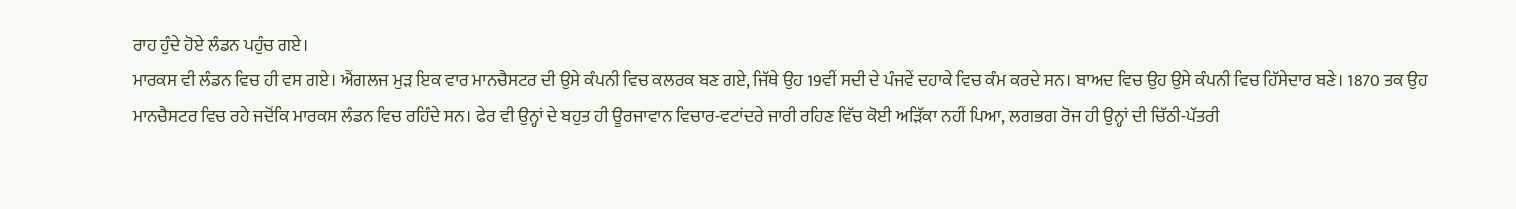ਰਾਹ ਹੁੰਦੇ ਹੋਏ ਲੰਡਨ ਪਹੁੰਚ ਗਏ।
ਮਾਰਕਸ ਵੀ ਲੰਡਨ ਵਿਚ ਹੀ ਵਸ ਗਏ। ਐਂਗਲਜ ਮੁੜ ਇਕ ਵਾਰ ਮਾਨਚੈਸਟਰ ਦੀ ਉਸੇ ਕੰਪਨੀ ਵਿਚ ਕਲਰਕ ਬਣ ਗਏ, ਜਿੱਥੇ ਉਹ 19ਵੀਂ ਸਦੀ ਦੇ ਪੰਜਵੇਂ ਦਹਾਕੇ ਵਿਚ ਕੰਮ ਕਰਦੇ ਸਨ। ਬਾਅਦ ਵਿਚ ਉਹ ਉਸੇ ਕੰਪਨੀ ਵਿਚ ਹਿੱਸੇਦਾਰ ਬਣੇ। 1870 ਤਕ ਉਹ ਮਾਨਚੈਸਟਰ ਵਿਚ ਰਹੇ ਜਦੋਂਕਿ ਮਾਰਕਸ ਲੰਡਨ ਵਿਚ ਰਹਿੰਦੇ ਸਨ। ਫੇਰ ਵੀ ਉਨ੍ਹਾਂ ਦੇ ਬਹੁਤ ਹੀ ਊਰਜਾਵਾਨ ਵਿਚਾਰ-ਵਟਾਂਦਰੇ ਜਾਰੀ ਰਹਿਣ ਵਿੱਚ ਕੋਈ ਅੜਿੱਕਾ ਨਹੀਂ ਪਿਆ, ਲਗਭਗ ਰੋਜ ਹੀ ਉਨ੍ਹਾਂ ਦੀ ਚਿੱਠੀ-ਪੱਤਰੀ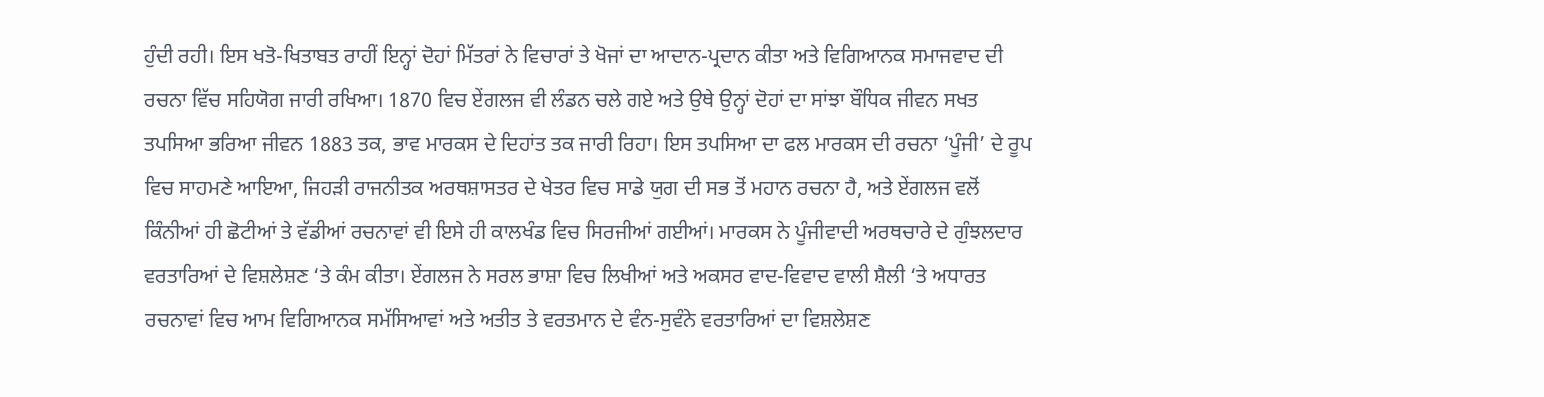ਹੁੰਦੀ ਰਹੀ। ਇਸ ਖਤੋ-ਖਿਤਾਬਤ ਰਾਹੀਂ ਇਨ੍ਹਾਂ ਦੋਹਾਂ ਮਿੱਤਰਾਂ ਨੇ ਵਿਚਾਰਾਂ ਤੇ ਖੋਜਾਂ ਦਾ ਆਦਾਨ-ਪ੍ਰਦਾਨ ਕੀਤਾ ਅਤੇ ਵਿਗਿਆਨਕ ਸਮਾਜਵਾਦ ਦੀ ਰਚਨਾ ਵਿੱਚ ਸਹਿਯੋਗ ਜਾਰੀ ਰਖਿਆ। 1870 ਵਿਚ ਏਂਗਲਜ ਵੀ ਲੰਡਨ ਚਲੇ ਗਏ ਅਤੇ ਉਥੇ ਉਨ੍ਹਾਂ ਦੋਹਾਂ ਦਾ ਸਾਂਝਾ ਬੌਧਿਕ ਜੀਵਨ ਸਖਤ ਤਪਸਿਆ ਭਰਿਆ ਜੀਵਨ 1883 ਤਕ, ਭਾਵ ਮਾਰਕਸ ਦੇ ਦਿਹਾਂਤ ਤਕ ਜਾਰੀ ਰਿਹਾ। ਇਸ ਤਪਸਿਆ ਦਾ ਫਲ ਮਾਰਕਸ ਦੀ ਰਚਨਾ ‘ਪੂੰਜੀ’ ਦੇ ਰੂਪ ਵਿਚ ਸਾਹਮਣੇ ਆਇਆ, ਜਿਹੜੀ ਰਾਜਨੀਤਕ ਅਰਥਸ਼ਾਸਤਰ ਦੇ ਖੇਤਰ ਵਿਚ ਸਾਡੇ ਯੁਗ ਦੀ ਸਭ ਤੋਂ ਮਹਾਨ ਰਚਨਾ ਹੈ, ਅਤੇ ਏਂਗਲਜ ਵਲੋਂ ਕਿੰਨੀਆਂ ਹੀ ਛੋਟੀਆਂ ਤੇ ਵੱਡੀਆਂ ਰਚਨਾਵਾਂ ਵੀ ਇਸੇ ਹੀ ਕਾਲਖੰਡ ਵਿਚ ਸਿਰਜੀਆਂ ਗਈਆਂ। ਮਾਰਕਸ ਨੇ ਪੂੰਜੀਵਾਦੀ ਅਰਥਚਾਰੇ ਦੇ ਗੁੰਝਲਦਾਰ ਵਰਤਾਰਿਆਂ ਦੇ ਵਿਸ਼ਲੇਸ਼ਣ ‘ਤੇ ਕੰਮ ਕੀਤਾ। ਏਂਗਲਜ ਨੇ ਸਰਲ ਭਾਸ਼ਾ ਵਿਚ ਲਿਖੀਆਂ ਅਤੇ ਅਕਸਰ ਵਾਦ-ਵਿਵਾਦ ਵਾਲੀ ਸ਼ੈਲੀ ‘ਤੇ ਅਧਾਰਤ ਰਚਨਾਵਾਂ ਵਿਚ ਆਮ ਵਿਗਿਆਨਕ ਸਮੱਸਿਆਵਾਂ ਅਤੇ ਅਤੀਤ ਤੇ ਵਰਤਮਾਨ ਦੇ ਵੰਨ-ਸੁਵੰਨੇ ਵਰਤਾਰਿਆਂ ਦਾ ਵਿਸ਼ਲੇਸ਼ਣ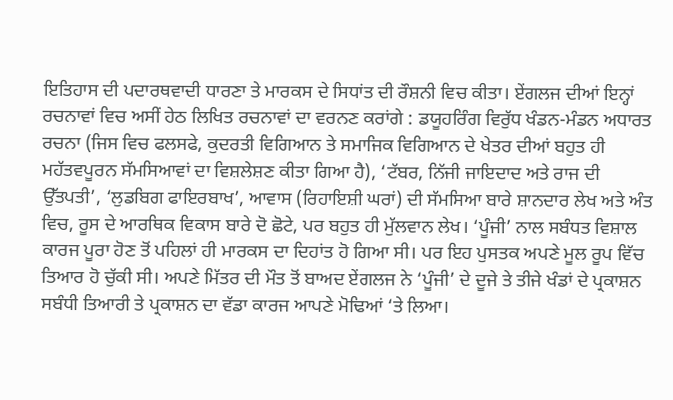ਇਤਿਹਾਸ ਦੀ ਪਦਾਰਥਵਾਦੀ ਧਾਰਣਾ ਤੇ ਮਾਰਕਸ ਦੇ ਸਿਧਾਂਤ ਦੀ ਰੌਸ਼ਨੀ ਵਿਚ ਕੀਤਾ। ਏਂਗਲਜ ਦੀਆਂ ਇਨ੍ਹਾਂ ਰਚਨਾਵਾਂ ਵਿਚ ਅਸੀਂ ਹੇਠ ਲਿਖਿਤ ਰਚਨਾਵਾਂ ਦਾ ਵਰਨਣ ਕਰਾਂਗੇ : ਡਯੂਹਰਿੰਗ ਵਿਰੁੱਧ ਖੰਡਨ-ਮੰਡਨ ਅਧਾਰਤ ਰਚਨਾ (ਜਿਸ ਵਿਚ ਫਲਸਫੇ, ਕੁਦਰਤੀ ਵਿਗਿਆਨ ਤੇ ਸਮਾਜਿਕ ਵਿਗਿਆਨ ਦੇ ਖੇਤਰ ਦੀਆਂ ਬਹੁਤ ਹੀ ਮਹੱਤਵਪੂਰਨ ਸੱਮਸਿਆਵਾਂ ਦਾ ਵਿਸ਼ਲੇਸ਼ਣ ਕੀਤਾ ਗਿਆ ਹੈ), ‘ਟੱਬਰ, ਨਿੱਜੀ ਜਾਇਦਾਦ ਅਤੇ ਰਾਜ ਦੀ ਉੱਤਪਤੀ’, ‘ਲੁਡਬਿਗ ਫਾਇਰਬਾਖ’, ਆਵਾਸ (ਰਿਹਾਇਸ਼ੀ ਘਰਾਂ) ਦੀ ਸੱਮਸਿਆ ਬਾਰੇ ਸ਼ਾਨਦਾਰ ਲੇਖ ਅਤੇ ਅੰਤ ਵਿਚ, ਰੂਸ ਦੇ ਆਰਥਿਕ ਵਿਕਾਸ ਬਾਰੇ ਦੋ ਛੋਟੇ, ਪਰ ਬਹੁਤ ਹੀ ਮੁੱਲਵਾਨ ਲੇਖ। ‘ਪੂੰਜੀ’ ਨਾਲ ਸਬੰਧਤ ਵਿਸ਼ਾਲ ਕਾਰਜ ਪੂਰਾ ਹੋਣ ਤੋਂ ਪਹਿਲਾਂ ਹੀ ਮਾਰਕਸ ਦਾ ਦਿਹਾਂਤ ਹੋ ਗਿਆ ਸੀ। ਪਰ ਇਹ ਪੁਸਤਕ ਅਪਣੇ ਮੂਲ ਰੂਪ ਵਿੱਚ ਤਿਆਰ ਹੋ ਚੁੱਕੀ ਸੀ। ਅਪਣੇ ਮਿੱਤਰ ਦੀ ਮੌਤ ਤੋਂ ਬਾਅਦ ਏਂਗਲਜ ਨੇ ‘ਪੂੰਜੀ’ ਦੇ ਦੂਜੇ ਤੇ ਤੀਜੇ ਖੰਡਾਂ ਦੇ ਪ੍ਰਕਾਸ਼ਨ ਸਬੰਧੀ ਤਿਆਰੀ ਤੇ ਪ੍ਰਕਾਸ਼ਨ ਦਾ ਵੱਡਾ ਕਾਰਜ ਆਪਣੇ ਮੋਢਿਆਂ ‘ਤੇ ਲਿਆ।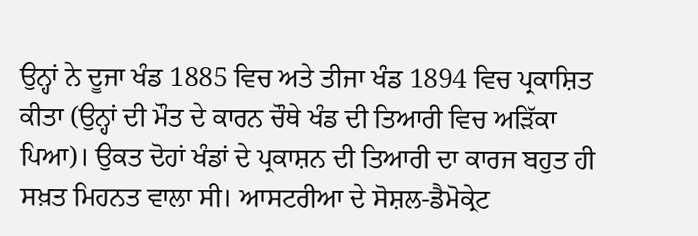ਉਨ੍ਹਾਂ ਨੇ ਦੂਜਾ ਖੰਡ 1885 ਵਿਚ ਅਤੇ ਤੀਜਾ ਖੰਡ 1894 ਵਿਚ ਪ੍ਰਕਾਸ਼ਿਤ ਕੀਤਾ (ਉਨ੍ਹਾਂ ਦੀ ਮੌਤ ਦੇ ਕਾਰਨ ਚੌਥੇ ਖੰਡ ਦੀ ਤਿਆਰੀ ਵਿਚ ਅੜਿੱਕਾ ਪਿਆ)। ਉਕਤ ਦੋਹਾਂ ਖੰਡਾਂ ਦੇ ਪ੍ਰਕਾਸ਼ਨ ਦੀ ਤਿਆਰੀ ਦਾ ਕਾਰਜ ਬਹੁਤ ਹੀ ਸਖ਼ਤ ਮਿਹਨਤ ਵਾਲਾ ਸੀ। ਆਸਟਰੀਆ ਦੇ ਸੋਸ਼ਲ-ਡੈਮੋਕ੍ਰੇਟ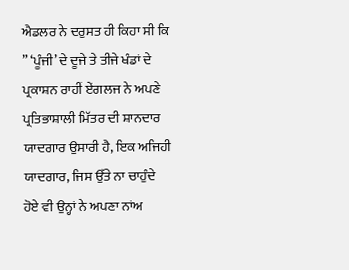ਐਡਲਰ ਨੇ ਦਰੁਸਤ ਹੀ ਕਿਹਾ ਸੀ ਕਿ ” ‘ਪੂੰਜੀ’ ਦੇ ਦੂਜੇ ਤੇ ਤੀਜੇ ਖੰਡਾਂ ਦੇ ਪ੍ਰਕਾਸ਼ਨ ਰਾਹੀਂ ਏਂਗਲਜ ਨੇ ਅਪਣੇ ਪ੍ਰਤਿਭਾਸ਼ਾਲੀ ਮਿੱਤਰ ਦੀ ਸ਼ਾਨਦਾਰ ਯਾਦਗਾਰ ਉਸਾਰੀ ਹੈ, ਇਕ ਅਜਿਹੀ ਯਾਦਗਾਰ, ਜਿਸ ਉੱਤੇ ਨਾ ਚਾਹੁੰਦੇ ਹੋਏ ਵੀ ਉਨ੍ਹਾਂ ਨੇ ਅਪਣਾ ਨਾਂਅ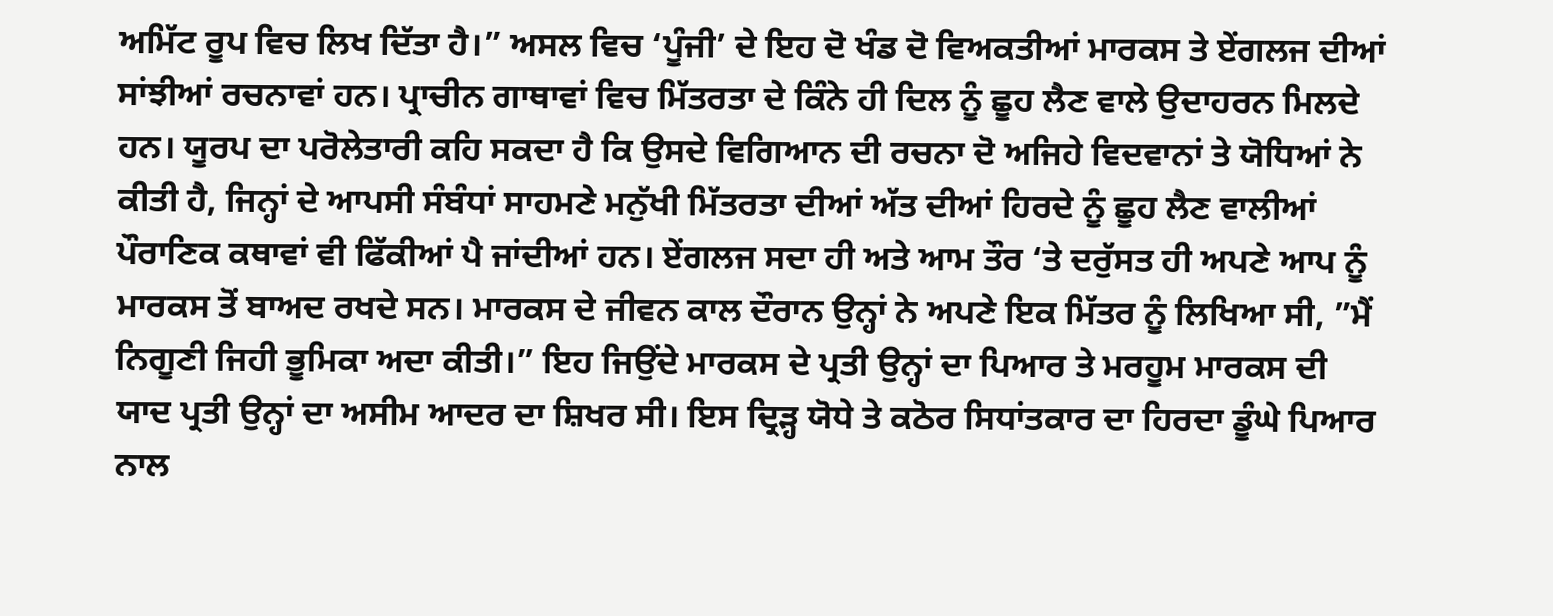ਅਮਿੱਟ ਰੂਪ ਵਿਚ ਲਿਖ ਦਿੱਤਾ ਹੈ।” ਅਸਲ ਵਿਚ ‘ਪੂੰਜੀ’ ਦੇ ਇਹ ਦੋ ਖੰਡ ਦੋ ਵਿਅਕਤੀਆਂ ਮਾਰਕਸ ਤੇ ਏਂਗਲਜ ਦੀਆਂ ਸਾਂਝੀਆਂ ਰਚਨਾਵਾਂ ਹਨ। ਪ੍ਰਾਚੀਨ ਗਾਥਾਵਾਂ ਵਿਚ ਮਿੱਤਰਤਾ ਦੇ ਕਿੰਨੇ ਹੀ ਦਿਲ ਨੂੰ ਛੂਹ ਲੈਣ ਵਾਲੇ ਉਦਾਹਰਨ ਮਿਲਦੇ ਹਨ। ਯੂਰਪ ਦਾ ਪਰੋਲੇਤਾਰੀ ਕਹਿ ਸਕਦਾ ਹੈ ਕਿ ਉਸਦੇ ਵਿਗਿਆਨ ਦੀ ਰਚਨਾ ਦੋ ਅਜਿਹੇ ਵਿਦਵਾਨਾਂ ਤੇ ਯੋਧਿਆਂ ਨੇ ਕੀਤੀ ਹੈ, ਜਿਨ੍ਹਾਂ ਦੇ ਆਪਸੀ ਸੰਬੰਧਾਂ ਸਾਹਮਣੇ ਮਨੁੱਖੀ ਮਿੱਤਰਤਾ ਦੀਆਂ ਅੱਤ ਦੀਆਂ ਹਿਰਦੇ ਨੂੰ ਛੂਹ ਲੈਣ ਵਾਲੀਆਂ ਪੌਰਾਣਿਕ ਕਥਾਵਾਂ ਵੀ ਫਿੱਕੀਆਂ ਪੈ ਜਾਂਦੀਆਂ ਹਨ। ਏਂਗਲਜ ਸਦਾ ਹੀ ਅਤੇ ਆਮ ਤੌਰ ‘ਤੇ ਦਰੁੱਸਤ ਹੀ ਅਪਣੇ ਆਪ ਨੂੰ ਮਾਰਕਸ ਤੋਂ ਬਾਅਦ ਰਖਦੇ ਸਨ। ਮਾਰਕਸ ਦੇ ਜੀਵਨ ਕਾਲ ਦੌਰਾਨ ਉਨ੍ਹਾਂ ਨੇ ਅਪਣੇ ਇਕ ਮਿੱਤਰ ਨੂੰ ਲਿਖਿਆ ਸੀ, ”ਮੈਂ ਨਿਗੂਣੀ ਜਿਹੀ ਭੂਮਿਕਾ ਅਦਾ ਕੀਤੀ।” ਇਹ ਜਿਉਂਦੇ ਮਾਰਕਸ ਦੇ ਪ੍ਰਤੀ ਉਨ੍ਹਾਂ ਦਾ ਪਿਆਰ ਤੇ ਮਰਹੂਮ ਮਾਰਕਸ ਦੀ ਯਾਦ ਪ੍ਰਤੀ ਉਨ੍ਹਾਂ ਦਾ ਅਸੀਮ ਆਦਰ ਦਾ ਸ਼ਿਖਰ ਸੀ। ਇਸ ਦ੍ਰਿੜ੍ਹ ਯੋਧੇ ਤੇ ਕਠੋਰ ਸਿਧਾਂਤਕਾਰ ਦਾ ਹਿਰਦਾ ਡੂੰਘੇ ਪਿਆਰ ਨਾਲ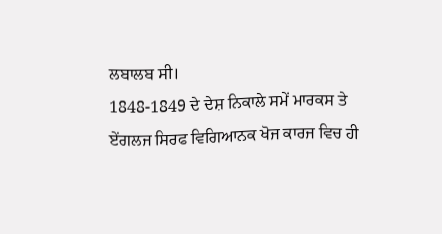ਲਬਾਲਬ ਸੀ।
1848-1849 ਦੇ ਦੇਸ਼ ਨਿਕਾਲੇ ਸਮੇਂ ਮਾਰਕਸ ਤੇ ਏਂਗਲਜ ਸਿਰਫ ਵਿਗਿਆਨਕ ਖੋਜ ਕਾਰਜ ਵਿਚ ਹੀ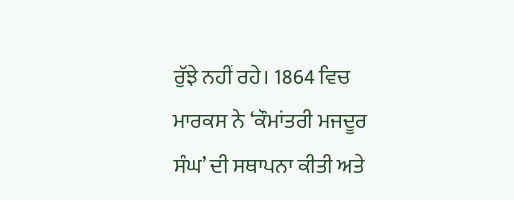ਰੁੱਝੇ ਨਹੀਂ ਰਹੇ। 1864 ਵਿਚ ਮਾਰਕਸ ਨੇ ‘ਕੌਮਾਂਤਰੀ ਮਜਦੂਰ ਸੰਘ’ ਦੀ ਸਥਾਪਨਾ ਕੀਤੀ ਅਤੇ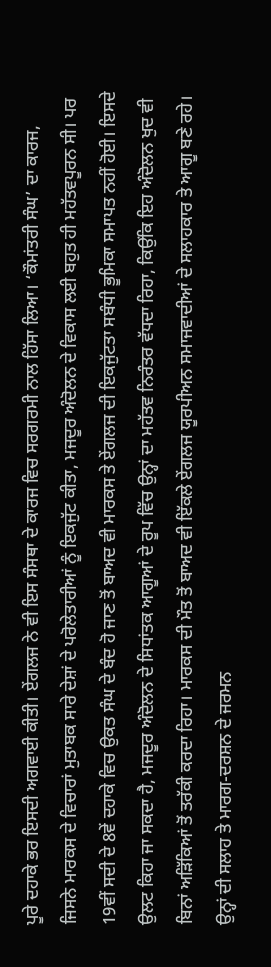ਪੂਰੇ ਦਹਾਕੇ ਭਰ ਇਸਦੀ ਅਗਵਾਈ ਕੀਤੀ। ਏਂਗਲਜ ਨੇ ਵੀ ਇਸ ਸੰਸਥਾ ਦੇ ਕਾਰਜ ਵਿਚ ਸਰਗਰਮੀ ਨਾਲ ਹਿੱਸਾ ਲਿਆ। ‘ਕੌਮਾਂਤਰੀ ਸੰਘ’ ਦਾ ਕਾਰਜ, ਜਿਸਨੇ ਮਾਰਕਸ ਦੇ ਵਿਚਾਰਾਂ ਮੁਤਾਬਕ ਸਾਰੇ ਦੇਸ਼ਾਂ ਦੇ ਪਰੋਲੇਤਾਰੀਆਂ ਨੂੰ ਇਕਜੁੱਟ ਕੀਤਾ, ਮਜਦੂਰ ਅੰਦੋਲਨ ਦੇ ਵਿਕਾਸ ਲਈ ਬਹੁਤ ਹੀ ਮਹੱਤਵਪੂਰਨ ਸੀ। ਪਰ 19ਵੀਂ ਸਦੀ ਦੇ 8ਵੇਂ ਦਹਾਕੇ ਵਿਚ ਉਕਤ ਸੰਘ ਦੇ ਬੰਦ ਹੋ ਜਾਣ ਤੋਂ ਬਾਅਦ ਵੀ ਮਾਰਕਸ ਤੇ ਏਂਗਲਜ ਦੀ ਇਕਜੁੱਟਤਾ ਸਬੰਧੀ ਭੂਮਿਕਾ ਸਮਾਪਤ ਨਹੀਂ ਹੋਈ। ਇਸਦੇ ਉਲਟ ਕਿਹਾ ਜਾ ਸਕਦਾ ਹੈ, ਮਜਦੂਰ ਅੰਦੋਲਨ ਦੇ ਸਿਧਾਂਤਕ ਆਗੂਆਂ ਦੇ ਰੂਪ ਵਿੱਚ ਉਨ੍ਹਾਂ ਦਾ ਮਹੱਤਵ ਨਿਰੰਤਰ ਵੱਧਦਾ ਰਿਹਾ, ਕਿਉਂਕਿ ਇਹ ਅੰਦੋਲਨ ਖੁਦ ਵੀ ਬਿਨਾਂ ਅੜਿੱਕਿਆਂ ਤੋਂ ਤਰੱਕੀ ਕਰਦਾ ਰਿਹਾ। ਮਾਰਕਸ ਦੀ ਮੌਤ ਤੋਂ ਬਾਅਦ ਵੀ ਇੱਕਲੇ ਏਂਗਲਜ ਯੂਰਪੀਅਨ ਸਮਾਜਵਾਦੀਆਂ ਦੇ ਸਲਾਹਕਾਰ ਤੇ ਆਗੂ ਬਣੇ ਰਹੇ। ਉਨ੍ਹਾਂ ਦੀ ਸਲਾਹ ਤੇ ਮਾਰਗ-ਦਰਸ਼ਨ ਦੇ ਜਰਮਨ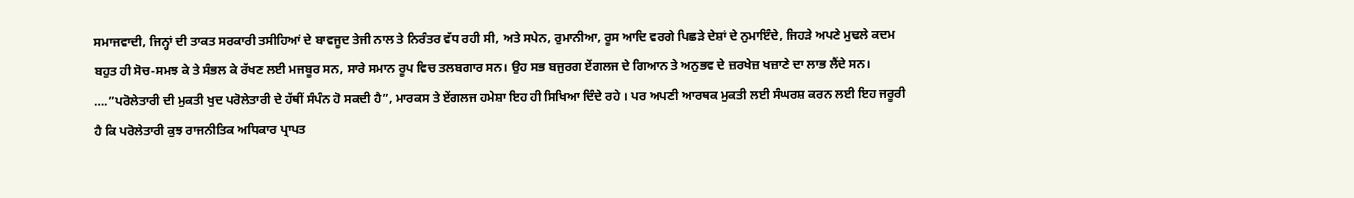ਸਮਾਜਵਾਦੀ, ਜਿਨ੍ਹਾਂ ਦੀ ਤਾਕਤ ਸਰਕਾਰੀ ਤਸੀਹਿਆਂ ਦੇ ਬਾਵਜੂਦ ਤੇਜੀ ਨਾਲ ਤੇ ਨਿਰੰਤਰ ਵੱਧ ਰਹੀ ਸੀ, ਅਤੇ ਸਪੇਨ, ਰੁਮਾਨੀਆ, ਰੂਸ ਆਦਿ ਵਰਗੇ ਪਿਛੜੇ ਦੇਸ਼ਾਂ ਦੇ ਨੁਮਾਇੰਦੇ, ਜਿਹੜੇ ਅਪਣੇ ਮੁਢਲੇ ਕਦਮ ਬਹੁਤ ਹੀ ਸੋਚ-ਸਮਝ ਕੇ ਤੇ ਸੰਭਲ ਕੇ ਰੱਖਣ ਲਈ ਮਜਬੂਰ ਸਨ, ਸਾਰੇ ਸਮਾਨ ਰੂਪ ਵਿਚ ਤਲਬਗਾਰ ਸਨ। ਉਹ ਸਭ ਬਜੁਰਗ ਏਂਗਲਜ ਦੇ ਗਿਆਨ ਤੇ ਅਨੁਭਵ ਦੇ ਜ਼ਰਖੇਜ਼ ਖਜ਼ਾਣੇ ਦਾ ਲਾਭ ਲੈਂਦੇ ਸਨ।
….”ਪਰੋਲੇਤਾਰੀ ਦੀ ਮੁਕਤੀ ਖੁਦ ਪਰੋਲੇਤਾਰੀ ਦੇ ਹੱਥੀਂ ਸੰਪੰਨ ਹੋ ਸਕਦੀ ਹੈ”, ਮਾਰਕਸ ਤੇ ਏਂਗਲਜ ਹਮੇਸ਼ਾ ਇਹ ਹੀ ਸਿਖਿਆ ਦਿੰਦੇ ਰਹੇ । ਪਰ ਅਪਣੀ ਆਰਥਕ ਮੁਕਤੀ ਲਈ ਸੰਘਰਸ਼ ਕਰਨ ਲਈ ਇਹ ਜਰੂਰੀ ਹੈ ਕਿ ਪਰੋਲੇਤਾਰੀ ਕੁਝ ਰਾਜਨੀਤਿਕ ਅਧਿਕਾਰ ਪ੍ਰਾਪਤ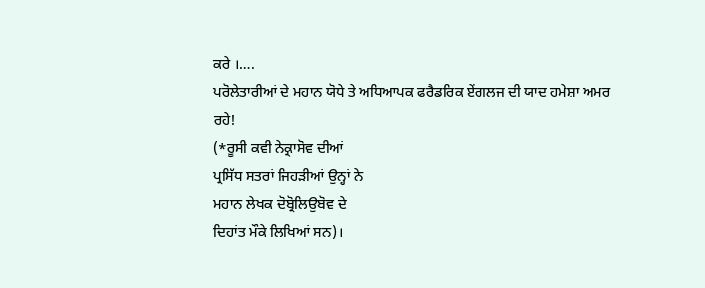ਕਰੇ ।….
ਪਰੋਲੇਤਾਰੀਆਂ ਦੇ ਮਹਾਨ ਯੋਧੇ ਤੇ ਅਧਿਆਪਕ ਫਰੈਡਰਿਕ ਏਂਗਲਜ ਦੀ ਯਾਦ ਹਮੇਸ਼ਾ ਅਮਰ ਰਹੇ!
(*ਰੂਸੀ ਕਵੀ ਨੇਕ੍ਰਾਸੋਵ ਦੀਆਂ
ਪ੍ਰਸਿੱਧ ਸਤਰਾਂ ਜਿਹੜੀਆਂ ਉਨ੍ਹਾਂ ਨੇ
ਮਹਾਨ ਲੇਖਕ ਦੋਬ੍ਰੋਲਿਉਬੋਵ ਦੇ
ਦਿਹਾਂਤ ਮੌਕੇ ਲਿਖਿਆਂ ਸਨ)।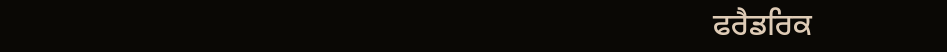ਫਰੈਡਰਿਕ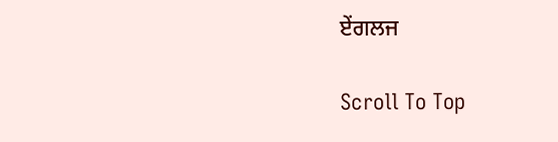ਏਂਗਲਜ

Scroll To Top